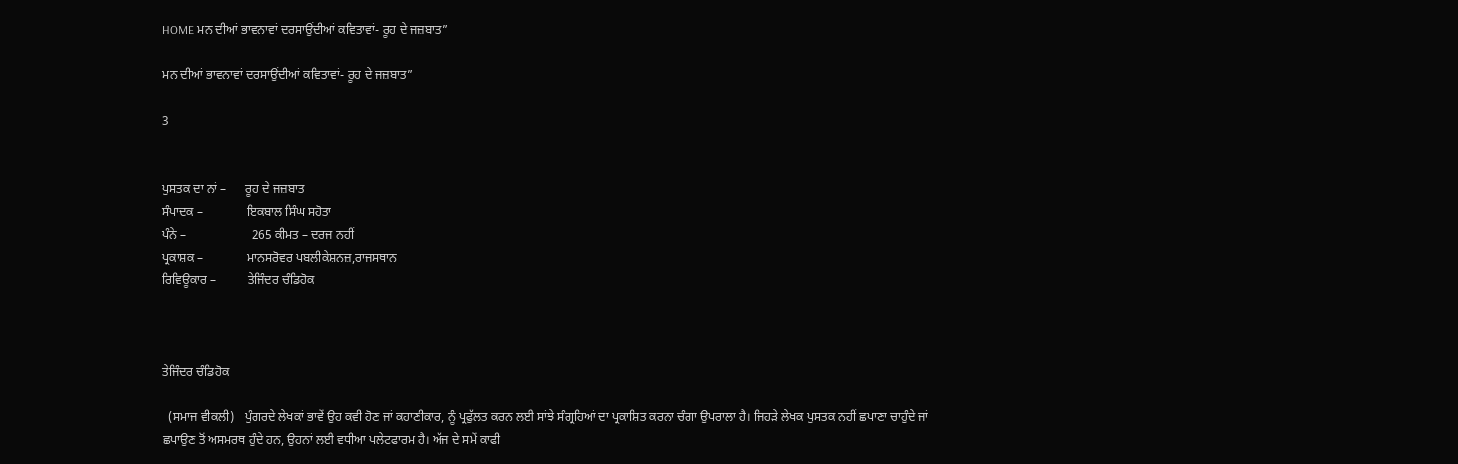HOME ਮਨ ਦੀਆਂ ਭਾਵਨਾਵਾਂ ਦਰਸਾਉਂਦੀਆਂ ਕਵਿਤਾਵਾਂ- ਰੂਹ ਦੇ ਜਜ਼ਬਾਤ”

ਮਨ ਦੀਆਂ ਭਾਵਨਾਵਾਂ ਦਰਸਾਉਂਦੀਆਂ ਕਵਿਤਾਵਾਂ- ਰੂਹ ਦੇ ਜਜ਼ਬਾਤ”

3


ਪੁਸਤਕ ਦਾ ਨਾਂ –      ਰੂਹ ਦੇ ਜਜ਼ਬਾਤ
ਸੰਪਾਦਕ –              ਇਕਬਾਲ ਸਿੰਘ ਸਹੋਤਾ
ਪੰਨੇ –                     265 ਕੀਮਤ – ਦਰਜ ਨਹੀਂ
ਪ੍ਰਕਾਸ਼ਕ –              ਮਾਨਸਰੋਵਰ ਪਬਲੀਕੇਸ਼ਨਜ਼,ਰਾਜਸਥਾਨ
ਰਿਵਿਊਕਾਰ –          ਤੇਜਿੰਦਰ ਚੰਡਿਹੋਕ



ਤੇਜਿੰਦਰ ਚੰਡਿਹੋਕ

  (ਸਮਾਜ ਵੀਕਲੀ)   ਪੁੰਗਰਦੇ ਲੇਖਕਾਂ ਭਾਵੇਂ ਉਹ ਕਵੀ ਹੋਣ ਜਾਂ ਕਹਾਣੀਕਾਰ, ਨੂੰ ਪ੍ਰਫੁੱਲਤ ਕਰਨ ਲਈ ਸਾਂਝੇ ਸੰਗ੍ਰਹਿਆਂ ਦਾ ਪ੍ਰਕਾਸ਼ਿਤ ਕਰਨਾ ਚੰਗਾ ਉਪਰਾਲਾ ਹੈ। ਜਿਹੜੇ ਲੇਖਕ ਪੁਸਤਕ ਨਹੀਂ ਛਪਾਣਾ ਚਾਹੁੰਦੇ ਜਾਂ ਛਪਾਉਣ ਤੋਂ ਅਸਮਰਥ ਹੁੰਦੇ ਹਨ, ਉਹਨਾਂ ਲਈ ਵਧੀਆ ਪਲੇਟਫਾਰਮ ਹੈ। ਅੱਜ ਦੇ ਸਮੇਂ ਕਾਫੀ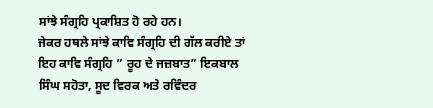ਸਾਂਝੇ ਸੰਗ੍ਰਹਿ ਪ੍ਰਕਾਸ਼ਿਤ ਹੋ ਰਹੇ ਹਨ।
ਜੇਕਰ ਹਥਲੇ ਸਾਂਝੇ ਕਾਵਿ ਸੰਗ੍ਰਹਿ ਦੀ ਗੱਲ ਕਰੀਏ ਤਾਂ ਇਹ ਕਾਵਿ ਸੰਗ੍ਰਹਿ ” ਰੂਹ ਦੇ ਜਜ਼ਬਾਤ” ਇਕਬਾਲ ਸਿੰਘ ਸਹੋਤਾ, ਸੂਦ ਵਿਰਕ ਅਤੇ ਰਵਿੰਦਰ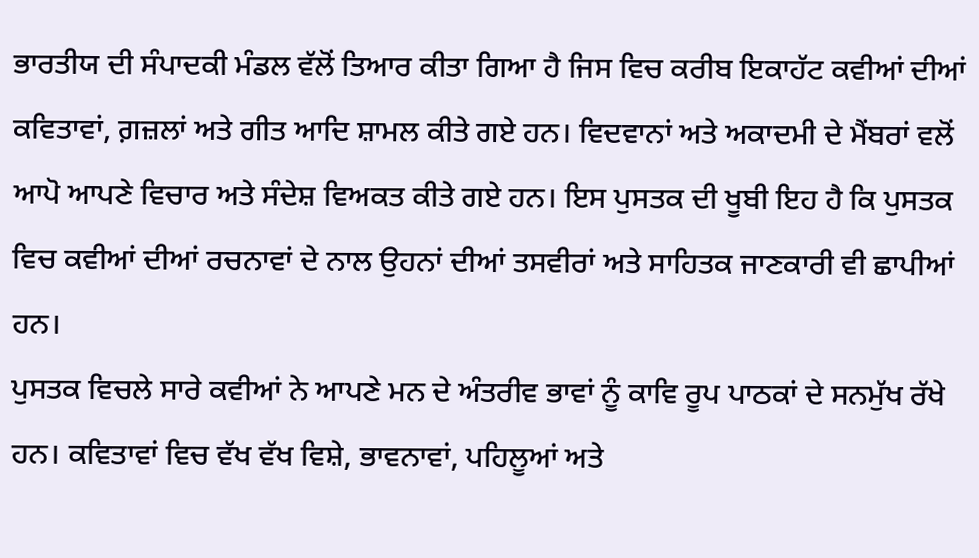ਭਾਰਤੀਯ ਦੀ ਸੰਪਾਦਕੀ ਮੰਡਲ ਵੱਲੋਂ ਤਿਆਰ ਕੀਤਾ ਗਿਆ ਹੈ ਜਿਸ ਵਿਚ ਕਰੀਬ ਇਕਾਹੱਟ ਕਵੀਆਂ ਦੀਆਂ ਕਵਿਤਾਵਾਂ, ਗ਼ਜ਼ਲਾਂ ਅਤੇ ਗੀਤ ਆਦਿ ਸ਼ਾਮਲ ਕੀਤੇ ਗਏ ਹਨ। ਵਿਦਵਾਨਾਂ ਅਤੇ ਅਕਾਦਮੀ ਦੇ ਮੈਂਬਰਾਂ ਵਲੋਂ ਆਪੋ ਆਪਣੇ ਵਿਚਾਰ ਅਤੇ ਸੰਦੇਸ਼ ਵਿਅਕਤ ਕੀਤੇ ਗਏ ਹਨ। ਇਸ ਪੁਸਤਕ ਦੀ ਖੂਬੀ ਇਹ ਹੈ ਕਿ ਪੁਸਤਕ ਵਿਚ ਕਵੀਆਂ ਦੀਆਂ ਰਚਨਾਵਾਂ ਦੇ ਨਾਲ ਉਹਨਾਂ ਦੀਆਂ ਤਸਵੀਰਾਂ ਅਤੇ ਸਾਹਿਤਕ ਜਾਣਕਾਰੀ ਵੀ ਛਾਪੀਆਂ ਹਨ।
ਪੁਸਤਕ ਵਿਚਲੇ ਸਾਰੇ ਕਵੀਆਂ ਨੇ ਆਪਣੇ ਮਨ ਦੇ ਅੰਤਰੀਵ ਭਾਵਾਂ ਨੂੰ ਕਾਵਿ ਰੂਪ ਪਾਠਕਾਂ ਦੇ ਸਨਮੁੱਖ ਰੱਖੇ ਹਨ। ਕਵਿਤਾਵਾਂ ਵਿਚ ਵੱਖ ਵੱਖ ਵਿਸ਼ੇ, ਭਾਵਨਾਵਾਂ, ਪਹਿਲੂਆਂ ਅਤੇ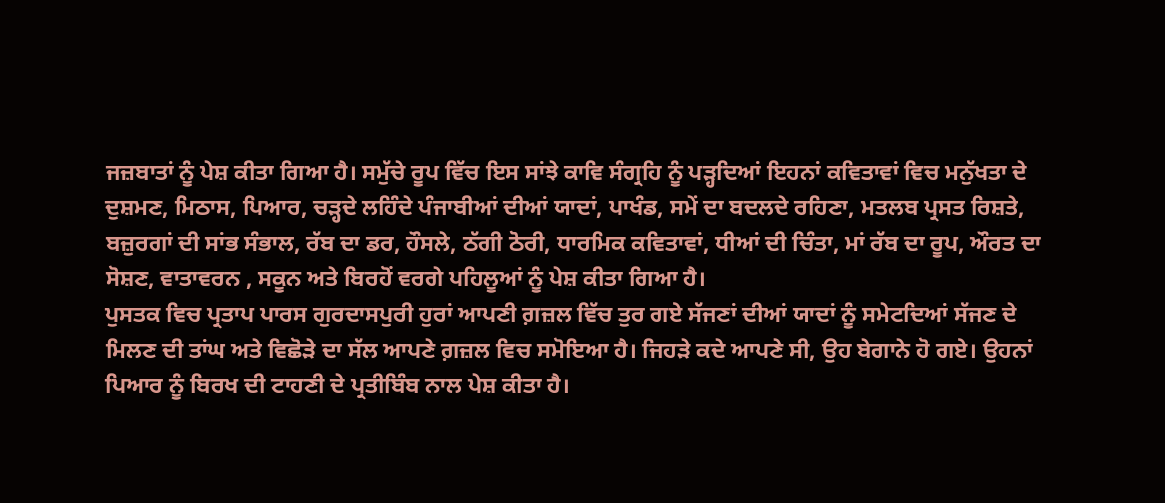ਜਜ਼ਬਾਤਾਂ ਨੂੰ ਪੇਸ਼ ਕੀਤਾ ਗਿਆ ਹੈ। ਸਮੁੱਚੇ ਰੂਪ ਵਿੱਚ ਇਸ ਸਾਂਝੇ ਕਾਵਿ ਸੰਗ੍ਰਹਿ ਨੂੰ ਪੜ੍ਹਦਿਆਂ ਇਹਨਾਂ ਕਵਿਤਾਵਾਂ ਵਿਚ ਮਨੁੱਖਤਾ ਦੇ ਦੁਸ਼ਮਣ, ਮਿਠਾਸ, ਪਿਆਰ, ਚੜ੍ਹਦੇ ਲਹਿੰਦੇ ਪੰਜਾਬੀਆਂ ਦੀਆਂ ਯਾਦਾਂ, ਪਾਖੰਡ, ਸਮੇਂ ਦਾ ਬਦਲਦੇ ਰਹਿਣਾ, ਮਤਲਬ ਪ੍ਰਸਤ ਰਿਸ਼ਤੇ, ਬਜ਼ੁਰਗਾਂ ਦੀ ਸਾਂਭ ਸੰਭਾਲ, ਰੱਬ ਦਾ ਡਰ, ਹੌਸਲੇ, ਠੱਗੀ ਠੋਰੀ, ਧਾਰਮਿਕ ਕਵਿਤਾਵਾਂ, ਧੀਆਂ ਦੀ ਚਿੰਤਾ, ਮਾਂ ਰੱਬ ਦਾ ਰੂਪ, ਔਰਤ ਦਾ ਸੋਸ਼ਣ, ਵਾਤਾਵਰਨ , ਸਕੂਨ ਅਤੇ ਬਿਰਹੋਂ ਵਰਗੇ ਪਹਿਲੂਆਂ ਨੂੰ ਪੇਸ਼ ਕੀਤਾ ਗਿਆ ਹੈ।
ਪੁਸਤਕ ਵਿਚ ਪ੍ਰਤਾਪ ਪਾਰਸ ਗੁਰਦਾਸਪੁਰੀ ਹੁਰਾਂ ਆਪਣੀ ਗ਼ਜ਼ਲ ਵਿੱਚ ਤੁਰ ਗਏ ਸੱਜਣਾਂ ਦੀਆਂ ਯਾਦਾਂ ਨੂੰ ਸਮੇਟਦਿਆਂ ਸੱਜਣ ਦੇ ਮਿਲਣ ਦੀ ਤਾਂਘ ਅਤੇ ਵਿਛੋੜੇ ਦਾ ਸੱਲ ਆਪਣੇ ਗ਼ਜ਼ਲ ਵਿਚ ਸਮੋਇਆ ਹੈ। ਜਿਹੜੇ ਕਦੇ ਆਪਣੇ ਸੀ, ਉਹ ਬੇਗਾਨੇ ਹੋ ਗਏ। ਉਹਨਾਂ ਪਿਆਰ ਨੂੰ ਬਿਰਖ ਦੀ ਟਾਹਣੀ ਦੇ ਪ੍ਰਤੀਬਿੰਬ ਨਾਲ ਪੇਸ਼ ਕੀਤਾ ਹੈ।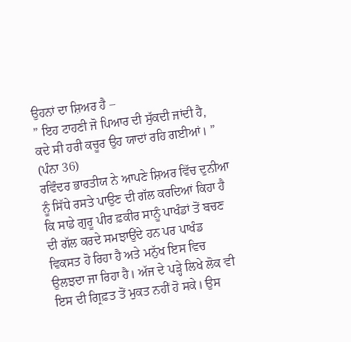ਉਹਨਾਂ ਦਾ ਸ਼ਿਅਰ ਹੈ –
” ਇਹ ਟਾਹਣੀ ਜੋ ਪਿਆਰ ਦੀ ਸੁੱਕਦੀ ਜਾਂਦੀ ਹੈ,
ਕਦੇ ਸੀ ਹਰੀ ਕਚੂਰ ਉਹ ਯਾਦਾਂ ਰਹਿ ਗਈਆਂ। ” (ਪੰਨਾ 36)
ਰਵਿੰਦਰ ਭਾਰਤੀਯ ਨੇ ਆਪਣੇ ਸ਼ਿਅਰ ਵਿੱਚ ਦੁਨੀਆ ਨੂੰ ਸਿੱਧੇ ਰਸਤੇ ਪਾਉਣ ਦੀ ਗੱਲ ਕਰਦਿਆਂ ਕਿਹਾ ਹੈ ਕਿ ਸਾਡੇ ਗੁਰੂ ਪੀਰ ਫ਼ਕੀਰ ਸਾਨੂੰ ਪਾਖੰਡਾਂ ਤੋਂ ਬਚਣ ਦੀ ਗੱਲ ਕਰਦੇ ਸਮਝਾਉਂਦੇ ਹਨ ਪਰ ਪਾਖੰਡ ਵਿਕਸਤ ਹੋ ਰਿਹਾ ਹੈ ਅਤੇ ਮਨੁੱਖ ਇਸ ਵਿਚ ਉਲਝਦਾ ਜਾ ਰਿਹਾ ਹੈ। ਅੱਜ ਦੇ ਪੜ੍ਹੇ ਲਿਖੇ ਲੋਕ ਵੀ ਇਸ ਦੀ ਗ੍ਰਿਫ਼ਤ ਤੋਂ ਮੁਕਤ ਨਹੀਂ ਹੋ ਸਕੇ। ਉਸ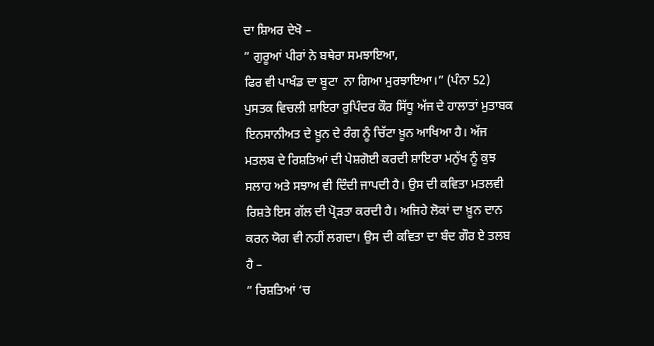ਦਾ ਸ਼ਿਅਰ ਦੇਖੋ –
” ਗੁਰੂਆਂ ਪੀਰਾਂ ਨੇ ਬਥੇਰਾ ਸਮਝਾਇਆ,
ਫਿਰ ਵੀ ਪਾਖੰਡ ਦਾ ਬੂਟਾ  ਨਾ ਗਿਆ ਮੁਰਝਾਇਆ।” (ਪੰਨਾ 52)
ਪੁਸਤਕ ਵਿਚਲੀ ਸ਼ਾਇਰਾ ਰੁਪਿੰਦਰ ਕੌਰ ਸਿੱਧੂ ਅੱਜ ਦੇ ਹਾਲਾਤਾਂ ਮੁਤਾਬਕ ਇਨਸਾਨੀਅਤ ਦੇ ਖ਼ੂਨ ਦੇ ਰੰਗ ਨੂੰ ਚਿੱਟਾ ਖ਼ੂਨ ਆਖਿਆ ਹੈ। ਅੱਜ ਮਤਲਬ ਦੇ ਰਿਸ਼ਤਿਆਂ ਦੀ ਪੇਸ਼ਗੋਈ ਕਰਦੀ ਸ਼ਾਇਰਾ ਮਨੁੱਖ ਨੂੰ ਕੁਝ ਸਲਾਹ ਅਤੇ ਸਝਾਅ ਵੀ ਦਿੰਦੀ ਜਾਪਦੀ ਹੈ। ਉਸ ਦੀ ਕਵਿਤਾ ਮਤਲਵੀ ਰਿਸ਼ਤੇ ਇਸ ਗੱਲ ਦੀ ਪ੍ਰੋੜਤਾ ਕਰਦੀ ਹੈ। ਅਜਿਹੇ ਲੋਕਾਂ ਦਾ ਖ਼ੂਨ ਦਾਨ ਕਰਨ ਯੋਗ ਵੀ ਨਹੀਂ ਲਗਦਾ। ਉਸ ਦੀ ਕਵਿਤਾ ਦਾ ਬੰਦ ਗੌਰ ਏ ਤਲਬ ਹੈ –
” ਰਿਸ਼ਤਿਆਂ ‘ਚ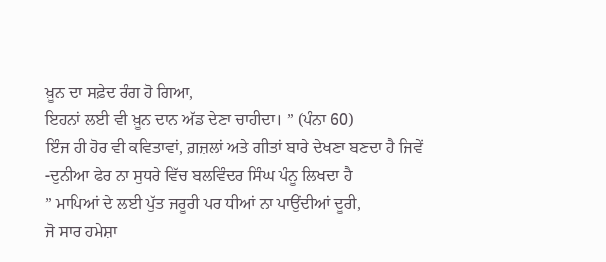ਖ਼ੂਨ ਦਾ ਸਫ਼ੇਦ ਰੰਗ ਹੋ ਗਿਆ,
ਇਹਨਾਂ ਲਈ ਵੀ ਖ਼ੂਨ ਦਾਨ ਅੱਡ ਦੇਣਾ ਚਾਹੀਦਾ। ” (ਪੰਨਾ 60)
ਇੰਜ ਹੀ ਹੋਰ ਵੀ ਕਵਿਤਾਵਾਂ, ਗ਼ਜ਼ਲਾਂ ਅਤੇ ਗੀਤਾਂ ਬਾਰੇ ਦੇਖਣਾ ਬਣਦਾ ਹੈ ਜਿਵੇਂ -ਦੁਨੀਆ ਫੇਰ ਨਾ ਸੁਧਰੇ ਵਿੱਚ ਬਲਵਿੰਦਰ ਸਿੰਘ ਪੰਨੂ ਲਿਖਦਾ ਹੈ
” ਮਾਪਿਆਂ ਦੇ ਲਈ ਪੁੱਤ ਜਰੂਰੀ ਪਰ ਧੀਆਂ ਨਾ ਪਾਉਂਦੀਆਂ ਦੂਰੀ,
ਜੋ ਸਾਰ ਹਮੇਸ਼ਾ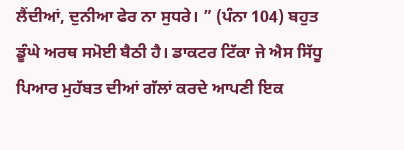ਲੈਂਦੀਆਂ, ਦੁਨੀਆ ਫੇਰ ਨਾ ਸੁਧਰੇ। ” (ਪੰਨਾ 104) ਬਹੁਤ ਡੂੰਘੇ ਅਰਥ ਸਮੋਈ ਬੈਠੀ ਹੈ। ਡਾਕਟਰ ਟਿੱਕਾ ਜੇ ਐਸ ਸਿੱਧੂ ਪਿਆਰ ਮੁਹੱਬਤ ਦੀਆਂ ਗੱਲਾਂ ਕਰਦੇ ਆਪਣੀ ਇਕ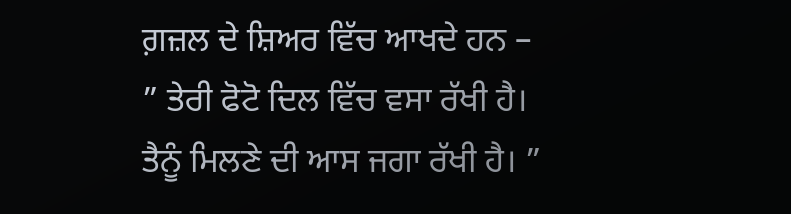ਗ਼ਜ਼ਲ ਦੇ ਸ਼ਿਅਰ ਵਿੱਚ ਆਖਦੇ ਹਨ –
” ਤੇਰੀ ਫੋਟੋ ਦਿਲ ਵਿੱਚ ਵਸਾ ਰੱਖੀ ਹੈ।
ਤੈਨੂੰ ਮਿਲਣੇ ਦੀ ਆਸ ਜਗਾ ਰੱਖੀ ਹੈ। ”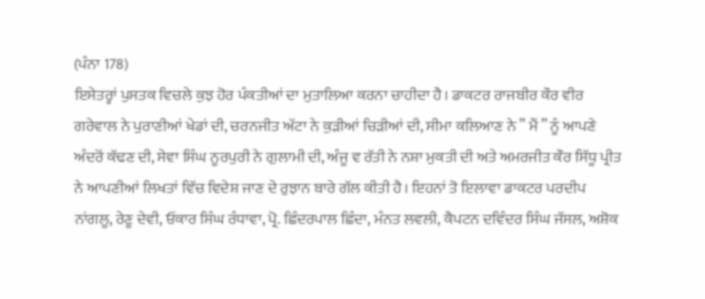(ਪੰਨਾ 178)
ਇਸੇਤਰ੍ਹਾਂ ਪੁਸਤਕ ਵਿਚਲੇ ਕੁਝ ਹੋਰ ਪੰਕਤੀਆਂ ਦਾ ਮੁਤਾਲਿਆ ਕਰਨਾ ਚਾਹੀਦਾ ਹੈ। ਡਾਕਟਰ ਰਾਜਬੀਰ ਕੌਰ ਵੀਰ ਗਰੇਵਾਲ ਨੇ ਪੁਰਾਣੀਆਂ ਖੇਡਾਂ ਦੀ, ਚਰਨਜੀਤ ਅੱਟਾ ਨੇ ਕੁੜੀਆਂ ਚਿੜੀਆਂ ਦੀ, ਸੀਮਾ ਕਲਿਆਣ ਨੇ ” ਮੈਂ ” ਨੂੰ ਆਪਣੇ ਅੰਦਰੋਂ ਕੱਢਣ ਦੀ, ਸੇਵਾ ਸਿੰਘ ਨੂਰਪੁਰੀ ਨੇ ਗੁਲਾਮੀ ਦੀ, ਅੰਜੂ ਵ ਰੱਤੀ ਨੇ ਨਸ਼ਾ ਮੁਕਤੀ ਦੀ ਅਤੇ ਅਮਰਜੀਤ ਕੌਰ ਸਿੱਧੂ ਪ੍ਰੀਤ ਨੇ ਆਪਣੀਆਂ ਲਿਖਤਾਂ ਵਿੱਚ ਵਿਦੇਸ਼ ਜਾਣ ਦੇ ਰੁਝਾਨ ਬਾਰੇ ਗੱਲ ਕੀਤੀ ਹੈ। ਇਹਨਾਂ ਤੋ ਇਲਾਵਾ ਡਾਕਟਰ ਪਰਦੀਪ ਨਾਂਗਲੂ, ਰੇਣੂ ਦੇਵੀ, ਓਂਕਾਰ ਸਿੰਘ ਰੰਧਾਵਾ, ਪ੍ਰੋ. ਛਿੰਦਰਪਾਲ ਛਿੰਦਾ, ਮੰਨਤ ਲਵਲੀ, ਕੈਪਟਨ ਦਵਿੰਦਰ ਸਿੰਘ ਜੱਸਲ, ਅਸ਼ੋਕ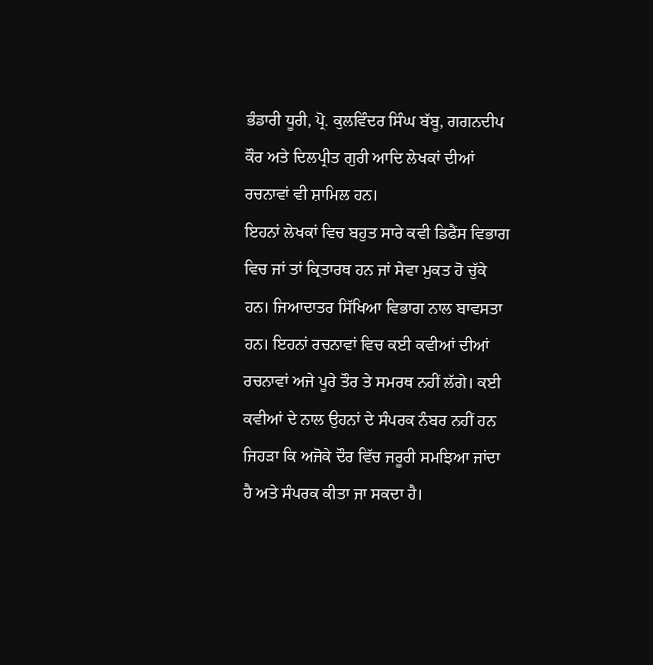ਭੰਡਾਰੀ ਧੂਰੀ, ਪ੍ਰੋ. ਕੁਲਵਿੰਦਰ ਸਿੰਘ ਬੱਬੂ, ਗਗਨਦੀਪ ਕੌਰ ਅਤੇ ਦਿਲਪ੍ਰੀਤ ਗੁਰੀ ਆਦਿ ਲੇਖਕਾਂ ਦੀਆਂ ਰਚਨਾਵਾਂ ਵੀ ਸ਼ਾਮਿਲ ਹਨ।
ਇਹਨਾਂ ਲੇਖਕਾਂ ਵਿਚ ਬਹੁਤ ਸਾਰੇ ਕਵੀ ਡਿਫੈਂਸ ਵਿਭਾਗ ਵਿਚ ਜਾਂ ਤਾਂ ਕ੍ਰਿਤਾਰਥ ਹਨ ਜਾਂ ਸੇਵਾ ਮੁਕਤ ਹੋ ਚੁੱਕੇ ਹਨ। ਜਿਆਦਾਤਰ ਸਿੱਖਿਆ ਵਿਭਾਗ ਨਾਲ ਬਾਵਸਤਾ ਹਨ। ਇਹਨਾਂ ਰਚਨਾਵਾਂ ਵਿਚ ਕਈ ਕਵੀਆਂ ਦੀਆਂ ਰਚਨਾਵਾਂ ਅਜੇ ਪੂਰੇ ਤੌਰ ਤੇ ਸਮਰਥ ਨਹੀਂ ਲੱਗੇ। ਕਈ ਕਵੀਆਂ ਦੇ ਨਾਲ ਉਹਨਾਂ ਦੇ ਸੰਪਰਕ ਨੰਬਰ ਨਹੀਂ ਹਨ ਜਿਹੜਾ ਕਿ ਅਜੋਕੇ ਦੌਰ ਵਿੱਚ ਜਰੂਰੀ ਸਮਝਿਆ ਜਾਂਦਾ ਹੈ ਅਤੇ ਸੰਪਰਕ ਕੀਤਾ ਜਾ ਸਕਦਾ ਹੈ।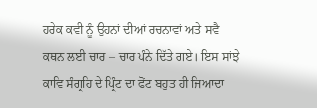ਹਰੇਕ ਕਵੀ ਨੂੰ ਉਹਨਾਂ ਦੀਆਂ ਰਚਨਾਵਾਂ ਅਤੇ ਸਵੈ ਕਥਨ ਲਈ ਚਾਰ – ਚਾਰ ਪੰਨੇ ਦਿੱਤੇ ਗਏ। ਇਸ ਸਾਂਝੇ ਕਾਵਿ ਸੰਗ੍ਰਹਿ ਦੇ ਪ੍ਰਿੰਟ ਦਾ ਫੋਂਟ ਬਹੁਤ ਹੀ ਜਿਆਦਾ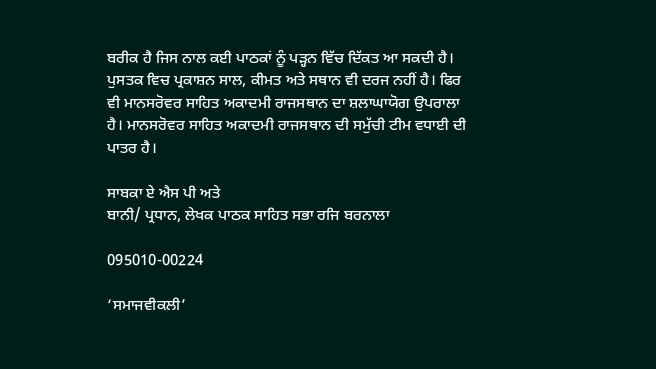ਬਰੀਕ ਹੈ ਜਿਸ ਨਾਲ ਕਈ ਪਾਠਕਾਂ ਨੂੰ ਪੜ੍ਹਨ ਵਿੱਚ ਦਿੱਕਤ ਆ ਸਕਦੀ ਹੈ। ਪੁਸਤਕ ਵਿਚ ਪ੍ਰਕਾਸ਼ਨ ਸਾਲ, ਕੀਮਤ ਅਤੇ ਸਥਾਨ ਵੀ ਦਰਜ ਨਹੀਂ ਹੈ। ਫਿਰ ਵੀ ਮਾਨਸਰੋਵਰ ਸਾਹਿਤ ਅਕਾਦਮੀ ਰਾਜਸਥਾਨ ਦਾ ਸ਼ਲਾਘਾਯੋਗ ਉਪਰਾਲਾ ਹੈ। ਮਾਨਸਰੋਵਰ ਸਾਹਿਤ ਅਕਾਦਮੀ ਰਾਜਸਥਾਨ ਦੀ ਸਮੁੱਚੀ ਟੀਮ ਵਧਾਈ ਦੀ ਪਾਤਰ ਹੈ।

ਸਾਬਕਾ ਏ ਐਸ ਪੀ ਅਤੇ
ਬਾਨੀ/ ਪ੍ਰਧਾਨ, ਲੇਖਕ ਪਾਠਕ ਸਾਹਿਤ ਸਭਾ ਰਜਿ ਬਰਨਾਲਾ

095010-00224

‘ਸਮਾਜਵੀਕਲੀ’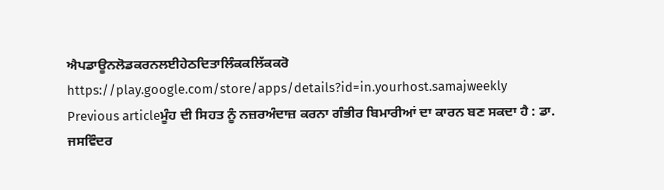ਐਪਡਾਊਨਲੋਡਕਰਨਲਈਹੇਠਦਿਤਾਲਿੰਕਕਲਿੱਕਕਰੋ
https://play.google.com/store/apps/details?id=in.yourhost.samajweekly
Previous articleਮੂੰਹ ਦੀ ਸਿਹਤ ਨੂੰ ਨਜ਼ਰਅੰਦਾਜ਼ ਕਰਨਾ ਗੰਭੀਰ ਬਿਮਾਰੀਆਂ ਦਾ ਕਾਰਨ ਬਣ ਸਕਦਾ ਹੈ : ਡਾ. ਜਸਵਿੰਦਰ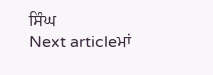ਸਿੰਘ
Next articleਮਾਂ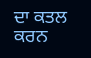ਦਾ ਕਤਲ ਕਰਨ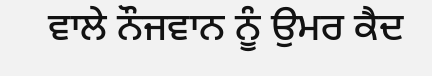ਵਾਲੇ ਨੌਜਵਾਨ ਨੂੰ ਉਮਰ ਕੈਦ